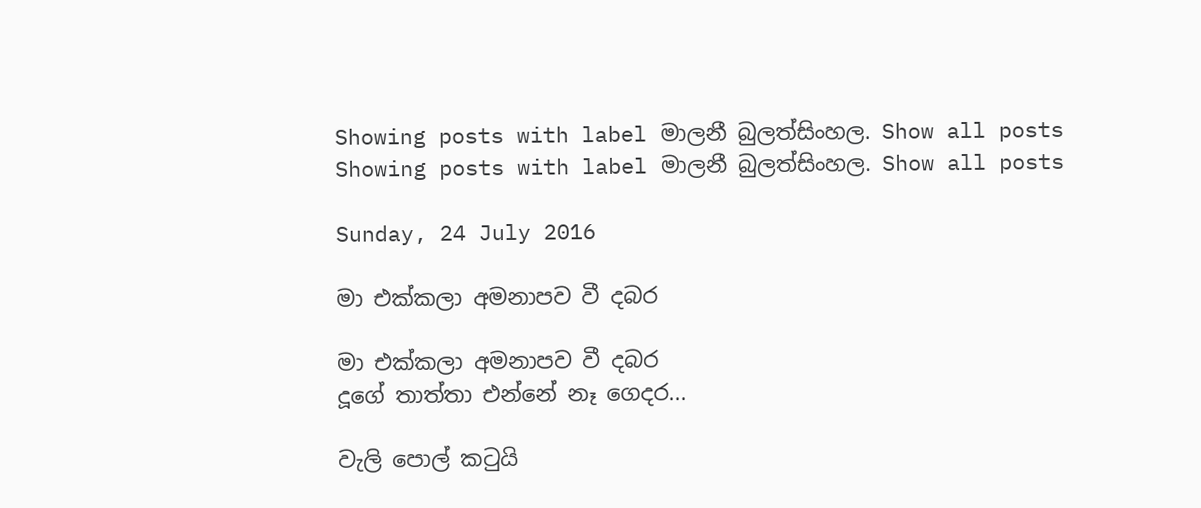Showing posts with label මාලනී බුලත්සිංහල. Show all posts
Showing posts with label මාලනී බුලත්සිංහල. Show all posts

Sunday, 24 July 2016

මා එක්කලා අමනාපව වී දබර

මා එක්කලා අමනාපව වී දබර
දූගේ තාත්තා එන්නේ නෑ ගෙදර...

වැලි පොල් කටුයි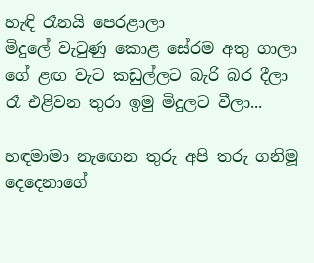හැඳි රෑනයි පෙරළාලා
මිදුලේ වැටුණු කොළ සේරම අතු ගාලා
ගේ ළඟ වැට කඩුල්ලට බැරි බර දීලා
රෑ එළිවන තුරා ඉමු මිදුලට වීලා...

හඳමාමා නැඟෙන තුරු අපි තරු ගනිමූ
දෙදෙනාගේ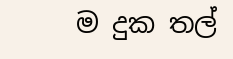ම දුක තල්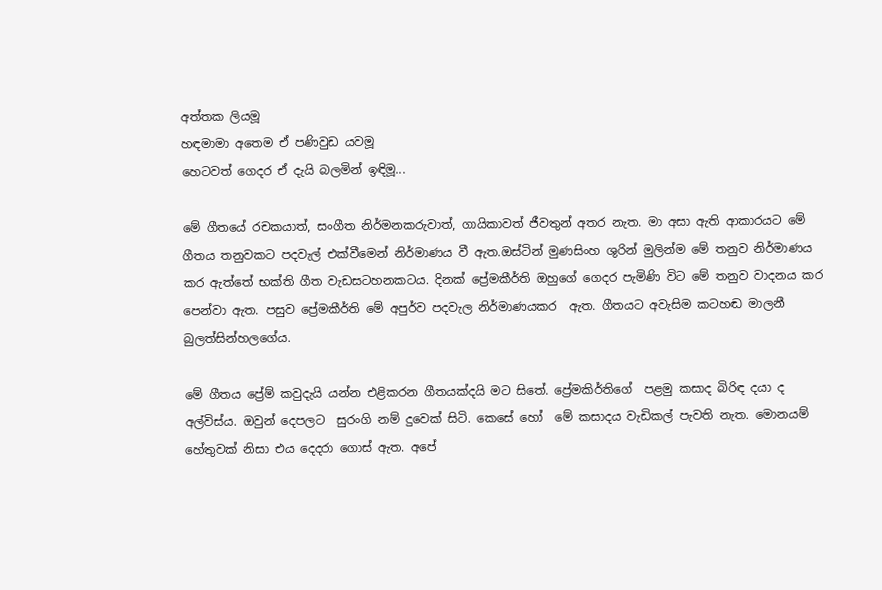අත්තක ලියමූ
හඳමාමා අතෙම ඒ පණිවුඩ යවමූ
හෙටවත් ගෙදර ඒ දැයි බලමින් ඉඳිමූ...

මේ ගීතයේ රචකයාත්, සංගීත නිර්මනකරුවාත්, ගායිකාවත් ජීවතුන් අතර නැත. මා අසා ඇති ආකාරයට මේ ගීතය තනුවකට පදවැල් එක්වීමෙන් නිර්මාණය වී ඇත.ඔස්ටින් මුණසිංහ ශුරින් මුලින්ම මේ තනුව නිර්මාණය කර ඇත්තේ භක්ති ගීත වැඩසටහනකටය. දිනක් ප්‍රේමකීර්ති ඔහුගේ ගෙදර පැමිණි විට මේ තනුව වාදනය කර පෙන්වා ඇත. පසුව ප්‍රේමකීර්ති මේ අපුර්ව පදවැල නිර්මාණයකර  ඇත. ගීතයට අවැසිම කටහඬ මාලනී බුලත්සින්හලගේය.

මේ ගීතය ප්‍රේම් කවුදැයි යන්න එළිකරන ගීතයක්දයි මට සිතේ. ප්‍රේමකිර්තිගේ  පළමු කසාද බිරිඳ දයා ද  අල්විස්ය. ඔවුන් දෙපලට  සුරංගි නම් දුවෙක් සිටි. කෙසේ හෝ  මේ කසාදය වැඩිකල් පැවති නැත. මොනයම් හේතුවක් නිසා එය දෙදරා ගොස් ඇත. අපේ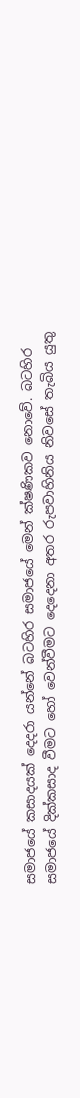සමාජයේ කසාදයක් දෙදරා යන්නේ බටහිර සමාජයේ මෙන් ක්ෂණිකව නොවේ. බටහිර සමාජයේ දික්කසාද වීමට හෝ වෙන්වීමට දෙදෙනා අතර රුපවාහිනිය නිවසේ තැබිය යුතු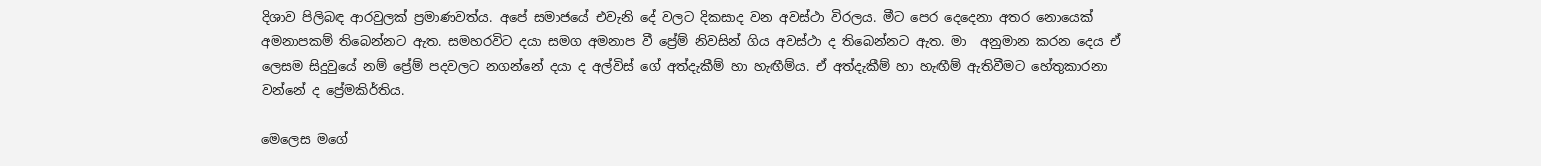දිශාව පිලිබඳ ආරවුලක් ප්‍රමාණවත්ය. අපේ සමාජයේ එවැනි දේ වලට දිකසාද වන අවස්ථා විරලය. මීට පෙර දෙදෙනා අතර නොයෙක් අමනාපකම් තිබෙන්නට ඇත. සමහරවිට දයා සමග අමනාප වී ප්‍රේම් නිවසින් ගිය අවස්ථා ද තිබෙන්නට ඇත. මා  අනුමාන කරන දෙය ඒ ලෙසම සිදුවුයේ නම් ප්‍රේම් පදවලට නගන්නේ දයා ද අල්විස් ගේ අත්දැකීම් හා හැඟීම්ය. ඒ අත්දැකීම් හා හැඟීම් ඇතිවීමට හේතුකාරනා වන්නේ ද ප්‍රේමකිර්තිය.

මෙලෙස මගේ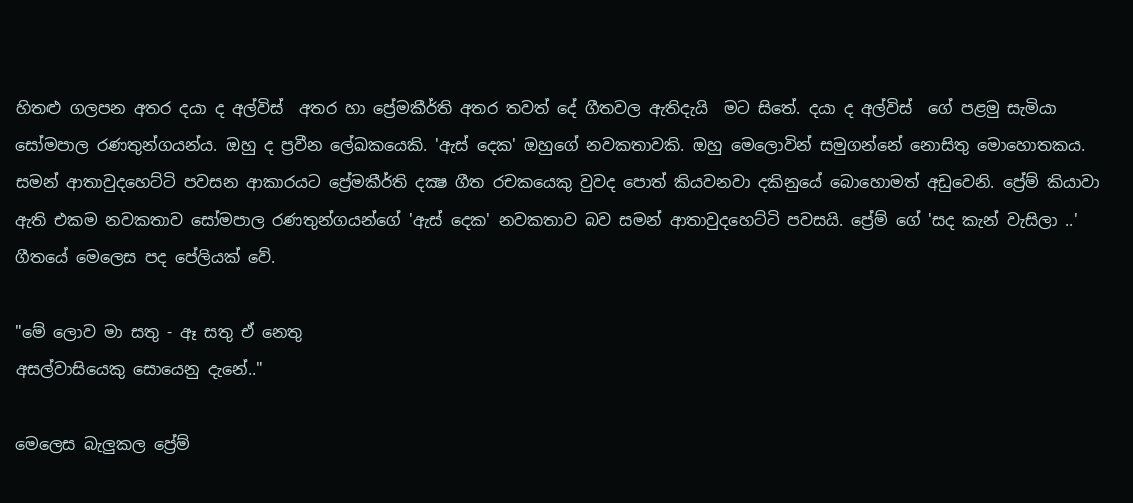හිතළු ගලපන අතර දයා ද අල්විස්  අතර හා ප්‍රේමකීර්ති අතර තවත් දේ ගීතවල ඇතිදැයි  මට සිතේ. දයා ද අල්විස්  ගේ පළමු සැමියා සෝමපාල රණතුන්ගයන්ය. ඔහු ද ප්‍රවීන ලේඛකයෙකි. 'ඇස් දෙක' ඔහුගේ නවකතාවකි. ඔහු මෙලොවින් සමුගන්නේ නොසිතු මොහොතකය. සමන් ආතාවුදහෙට්ටි පවසන ආකාරයට ප්‍රේමකීර්ති දක්‍ෂ ගීත රචකයෙකු වුවද පොත් කියවනවා දකිනුයේ බොහොමත් අඩුවෙනි. ප්‍රේම් කියාවා ඇති එකම නවකතාව සෝමපාල රණතුන්ගයන්ගේ 'ඇස් දෙක' නවකතාව බව සමන් ආතාවුදහෙට්ටි පවසයි. ප්‍රේම් ගේ 'සද කැන් වැසිලා ..' ගීතයේ මෙලෙස පද පේලියක් වේ.

"මේ ලොව මා සතු - ඈ සතු ඒ නෙතු
අසල්වාසියෙකු සොයෙනු දැනේ.."

මෙලෙස බැලුකල ප්‍රේම්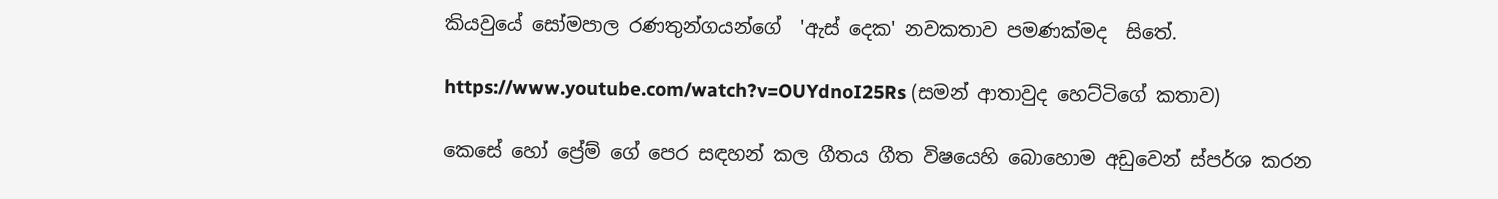කියවුයේ සෝමපාල රණතුන්ගයන්ගේ  'ඇස් දෙක' නවකතාව පමණක්මද  සිතේ.

https://www.youtube.com/watch?v=OUYdnoI25Rs (සමන් ආතාවුද හෙට්ටිගේ කතාව)

කෙසේ හෝ ප්‍රේම් ගේ පෙර සඳහන් කල ගීතය ගීත විෂයෙහි බොහොම අඩුවෙන් ස්පර්ශ කරන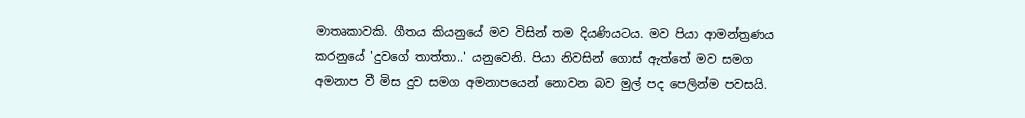මාතෘකාවකි. ගීතය කියනුයේ මව විසින් තම දියණියටය. මව පියා ආමන්ත්‍රණය කරනුයේ 'දුවගේ තාත්තා..' යනුවෙනි. පියා නිවසින් ගොස් ඇත්තේ මව සමග අමනාප වී මිස දුව සමග අමනාපයෙන් නොවන බව මුල් පද පෙලින්ම පවසයි.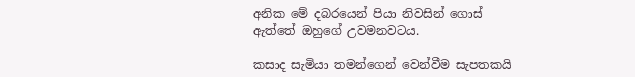අනික මේ දබරයෙන් පියා නිවසින් ගොස් ඇත්තේ ඔහුගේ උවමනවටය.

කසාද සැමියා තමන්ගෙන් වෙන්වීම සැපතකයි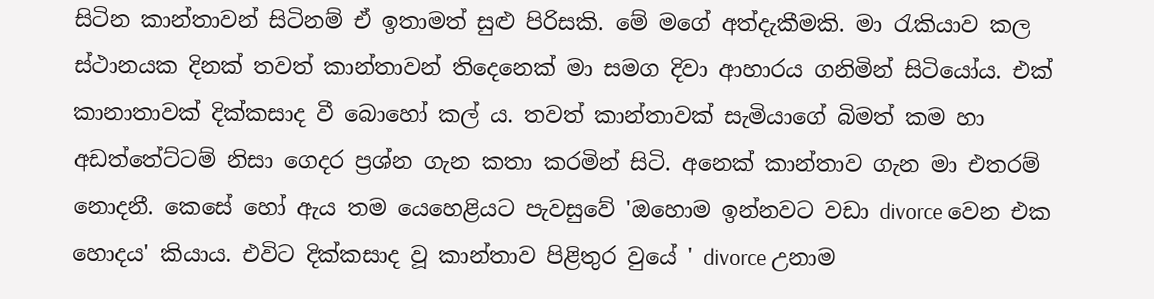සිටින කාන්තාවන් සිටිනම් ඒ ඉතාමත් සුළු පිරිසකි. මේ මගේ අත්දැකීමකි. මා රැකියාව කල ස්ථානයක දිනක් තවත් කාන්තාවන් තිදෙනෙක් මා සමග දිවා ආහාරය ගනිමින් සිටියෝය. එක් කානාතාවක් දික්කසාද වී බොහෝ කල් ය. තවත් කාන්තාවක් සැමියාගේ බිමත් කම හා අඩත්තේට්ටම් නිසා ගෙදර ප්‍රශ්න ගැන කතා කරමින් සිටි. අනෙක් කාන්තාව ගැන මා එතරම් නොදනී. කෙසේ හෝ ඇය තම යෙහෙළියට පැවසුවේ 'ඔහොම ඉන්නවට වඩා divorce වෙන එක හොදය' කියාය. එවිට දික්කසාද වූ කාන්තාව පිළිතුර වුයේ ' divorce උනාම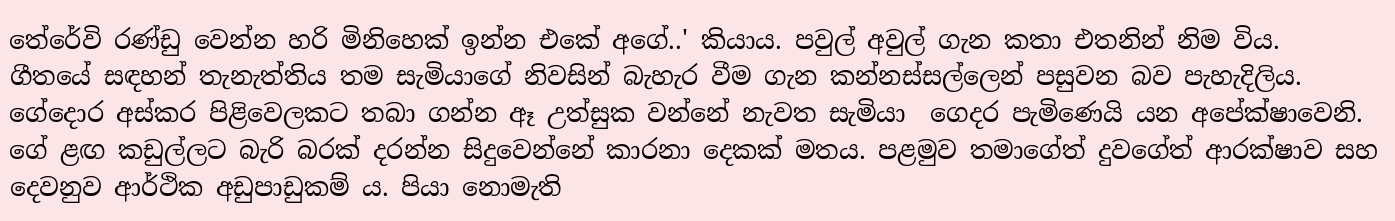තේරේවි රණ්ඩු වෙන්න හරි මිනිහෙක් ඉන්න එකේ අගේ..' කියාය. පවුල් අවුල් ගැන කතා එතනින් නිම විය.
ගීතයේ සඳහන් තැනැත්තිය තම සැමියාගේ නිවසින් බැහැර වීම ගැන කන්නස්සල්ලෙන් පසුවන බව පැහැදිලිය. ගේදොර අස්කර පිළිවෙලකට තබා ගන්න ඈ උත්සුක වන්නේ නැවත සැමියා  ගෙදර පැමිණෙයි යන අපේක්ෂාවෙනි. ගේ ළඟ කඩුල්ලට බැරි බරක් දරන්න සිදුවෙන්නේ කාරනා දෙකක් මතය. පළමුව තමාගේත් දුවගේත් ආරක්ෂාව සහ දෙවනුව ආර්ථික අඩුපාඩුකම් ය. පියා නොමැති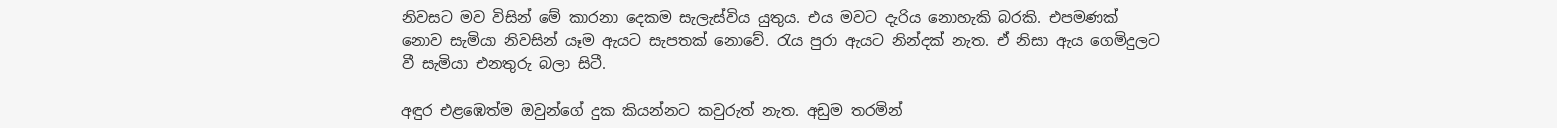නිවසට මව විසින් මේ කාරනා දෙකම සැලැස්විය යුතුය. එය මවට දැරිය නොහැකි බරකි. එපමණක් නොව සැමියා නිවසින් යෑම ඇයට සැපතක් නොවේ. රැය පුරා ඇයට නින්දක් නැත. ඒ නිසා ඇය ගෙමිදුලට වී සැමියා එනතුරු බලා සිටී.

අඳුර එළඹෙත්ම ඔවුන්ගේ දුක කියන්නට කවුරුත් නැත. අඩුම තරමින්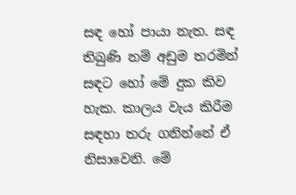සඳ හෝ පායා නැත. සඳ තිබුණි නම් අඩුම තරමින් සඳට හෝ මේ දුක කිව හැක. කාලය වැය කිරීම සඳහා තරු ගනින්නේ ඒ නිසාවෙනි. මේ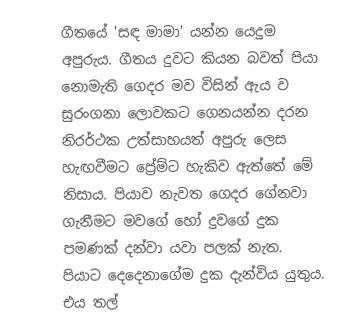ගීතයේ 'සඳ මාමා' යන්න යෙදුම අපුරුය. ගීතය දුවට කියන බවත් පියා නොමැති ගෙදර මව විසින් ඇය ව සුරංගනා ලොවකට ගෙනයන්න දරන නිරර්ථක උත්සාහයත් අපුරු ලෙස හැඟවීමට ප්‍රේම්ට හැකිව ඇත්තේ මේ නිසාය. පියාව නැවත ගෙදර ගේනවා ගැනීමට මවගේ හෝ දුවගේ දුක පමණක් දන්වා යවා පලක් නැත. පියාට දෙදෙනාගේම දුක දැන්විය යුතුය. එය තල්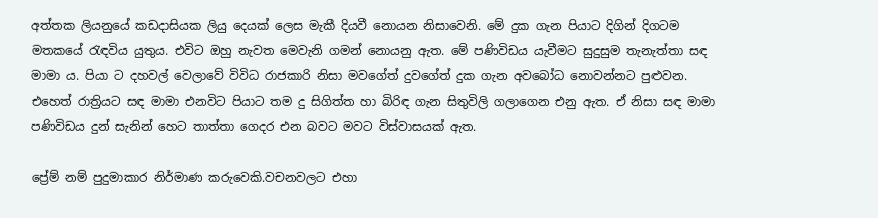අත්තක ලියනුයේ කඩදාසියක ලියු දෙයක් ලෙස මැකී දියවී නොයන නිසාවෙනි. මේ දුක ගැන පියාට දිගින් දිගටම මතකයේ රැඳවිය යුතුය. එවිට ඔහු නැවත මෙවැනි ගමන් නොයනු ඇත. මේ පණිවිඩය යැවීමට සුදුසුම තැනැත්තා සඳ මාමා ය. පියා ට දහවල් වෙලාවේ විවිධ රාජකාරි නිසා මවගේත් දුවගේත් දුක ගැන අවබෝධ නොවන්නට පුළුවන. එහෙත් රාත්‍රියට සඳ මාමා එනවිට පියාට තම දු සිගිත්ත හා බිරිඳ ගැන සිතුවිලි ගලාගෙන එනු ඇත. ඒ නිසා සඳ මාමා පණිවිඩය දුන් සැනින් හෙට තාත්තා ගෙදර එන බවට මවට විස්වාසයක් ඇත.

ප්‍රේම් නම් පුදුමාකාර නිර්මාණ කරුවෙකි.වචනවලට එහා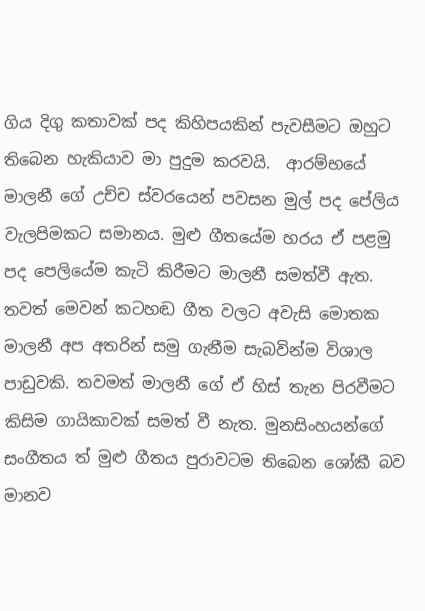ගිය දිගු කතාවක් පද කිහිපයකින් පැවසීමට ඔහුට තිබෙන හැකියාව මා පුදුම කරවයි.  ආරම්භයේ මාලනී ගේ උච්ච ස්වරයෙන් පවසන මුල් පද පේලිය වැලපිමකට සමානය. මුළු ගීතයේම හරය ඒ පළමු පද පෙලියේම කැටි කිරීමට මාලනී සමත්වී ඇත. තවත් මෙවන් කටහඬ ගීත වලට අවැසි මොතක මාලනී අප අතරින් සමු ගැනීම සැබවින්ම විශාල පාඩුවකි. තවමත් මාලනී ගේ ඒ හිස් තැන පිරවීමට කිසිම ගායිකාවක් සමත් වී නැත. මුනසිංහයන්ගේ සංගීතය ත් මුළු ගීතය පුරාවටම තිබෙන ශෝකී බව මානව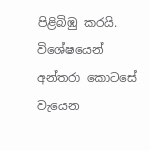පිළිබිඹු කරයි. විශේෂයෙන් අන්තරා කොටසේ වැයෙන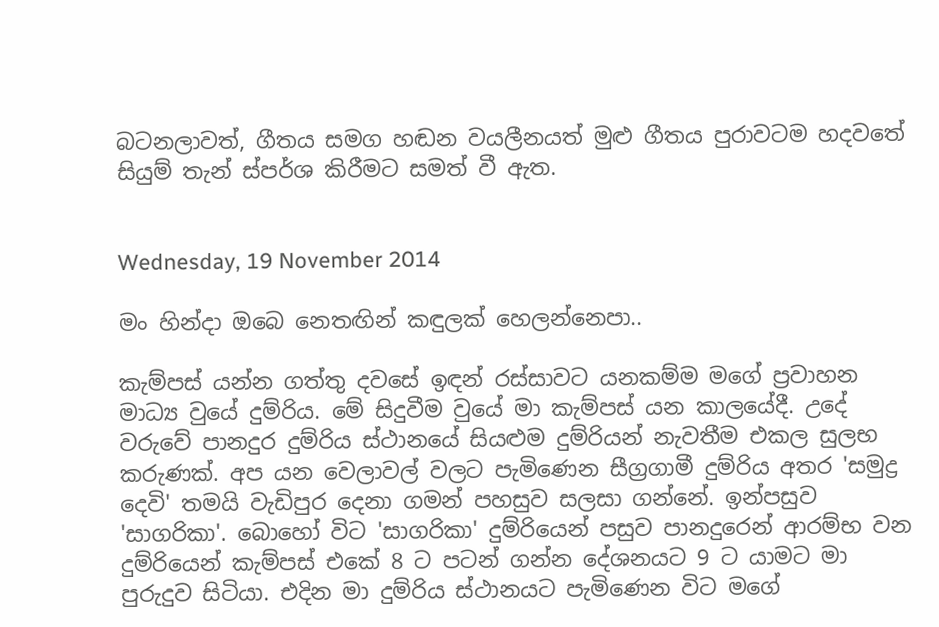බටනලාවත්, ගීතය සමග හඬන වයලීනයත් මුළු ගීතය පුරාවටම හදවතේ සියුම් තැන් ස්පර්ශ කිරීමට සමත් වී ඇත.


Wednesday, 19 November 2014

මං හින්දා ඔබෙ නෙතඟින් කඳුලක් හෙලන්නෙපා..

කැම්පස් යන්න ගත්තු දවසේ ඉඳන් රස්සාවට යනකම්ම මගේ ප්‍රවාහන මාධ්‍ය වුයේ දුම්රිය. මේ සිදුවීම වුයේ මා කැම්පස් යන කාලයේදී. උදේ වරුවේ පානදුර දුම්රිය ස්ථානයේ සියළුම දුම්රියන් නැවතීම එකල සුලභ කරුණක්. අප යන වෙලාවල් වලට පැමිණෙන සීග්‍රගාමී දුම්රිය අතර 'සමුද්‍ර දෙවි' තමයි වැඩිපුර දෙනා ගමන් පහසුව සලසා ගන්නේ. ඉන්පසුව 'සාගරිකා'. බොහෝ විට 'සාගරිකා' දුම්රියෙන් පසුව පානදුරෙන් ආරම්භ වන දුම්රියෙන් කැම්පස් එකේ 8 ට පටන් ගන්න දේශනයට 9 ට යාමට මා පුරුදුව සිටියා. එදින මා දුම්රිය ස්ථානයට පැමිණෙන විට මගේ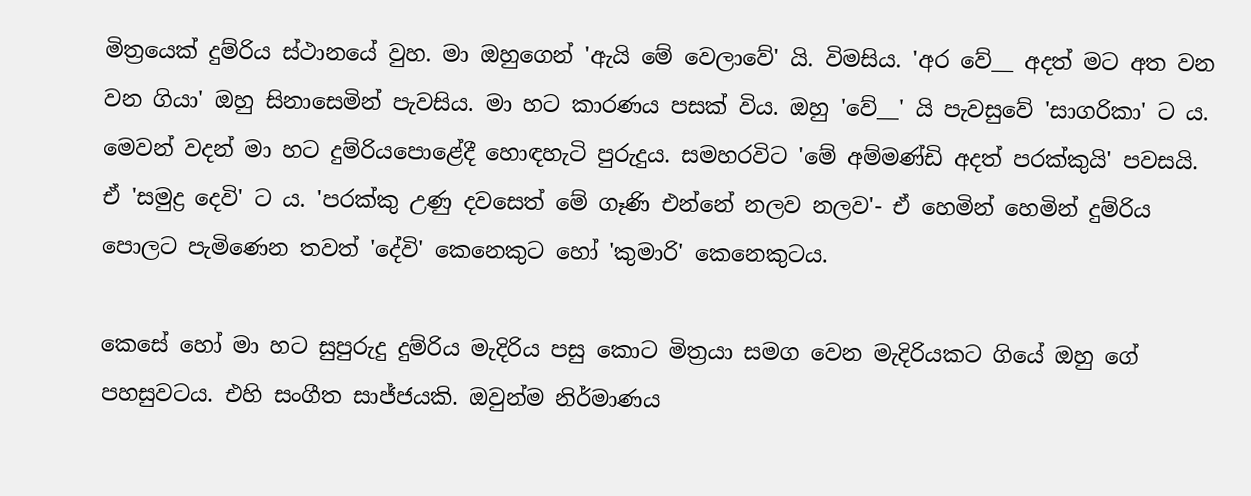මිත්‍රයෙක් දුම්රිය ස්ථානයේ වුහ. මා ඔහුගෙන් 'ඇයි මේ වෙලාවේ' යි. විමසිය. 'අර වේ__ අදත් මට අත වන වන ගියා' ඔහු සිනාසෙමින් පැවසිය. මා හට කාරණය පසක් විය. ඔහු 'වේ__' යි පැවසුවේ 'සාගරිකා' ට ය. මෙවන් වදන් මා හට දුම්රියපොළේදී හොඳහැටි පුරුදුය. සමහරවිට 'මේ අම්මණ්ඩි අදත් පරක්කුයි' පවසයි. ඒ 'සමුද්‍ර දෙවි' ට ය. 'පරක්කු උණු දවසෙත් මේ ගෑණි එන්නේ නලව නලව'- ඒ හෙමින් හෙමින් දුම්රිය පොලට පැමිණෙන තවත් 'දේවි' කෙනෙකුට හෝ 'කුමාරි' කෙනෙකුටය.

කෙසේ හෝ මා හට සුපුරුදු දුම්රිය මැදිරිය පසු කොට මිත්‍රයා සමග වෙන මැදිරියකට ගියේ ඔහු ගේ පහසුවටය. එහි සංගීත සාජ්ජයකි. ඔවුන්ම නිර්මාණය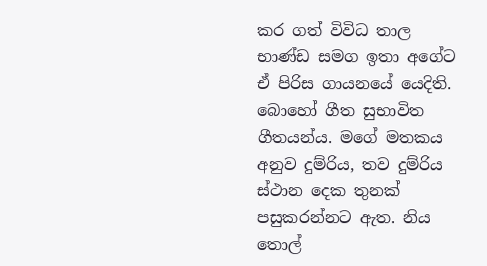කර ගත් විවිධ තාල භාණ්ඩ සමග ඉතා අගේට ඒ පිරිස ගායනයේ යෙදිති.  බොහෝ ගීත සුභාවිත ගීතයන්ය. මගේ මතකය අනුව දුම්රිය, තව දුම්රිය ස්ථාන දෙක තුනක් පසුකරන්නට ඇත. නිය තොල්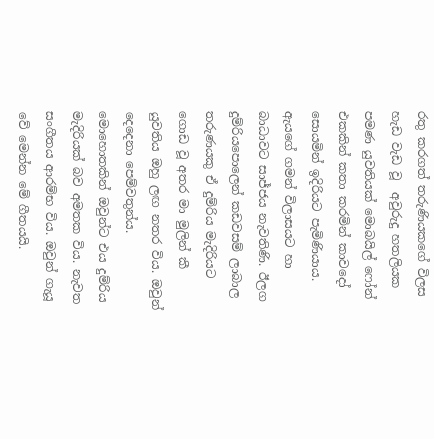රතු කරගත් තරුණියකගේ විලස හැඩ වැඩ වූ  අවුරුදු හතලියක පමණ යුවතියක් මොබයිල් ෆෝන් එකකින් කතා කරමින් කාවදෝ සොයමින් ඉදිරියට පැමිණියාය. ඇයගේ ගමන් විලාසයට හා බාධාවට සාජ්ජය නැවතිණි. ඊලග දුම්රියපොලෙන් කඩවසම් ලාබාල තරුණයකු ඒ දුම්රිය මැදිරියට ගොඩ වූ අතර මා මුලින් කී යුවතිය ඔහු ලඟ නතර විය. ඔවුන් දෙදෙනා පෙම්වතුන්ය. මොහොතකින් ඔවුන්ට එය දුම්රිය මැදිරියක් බව අමතක විය. නැවත සංගීතය ආරම්භ විය. ඔවුන් ගැයූ වේ මෙන්න මේ ගීතයයි.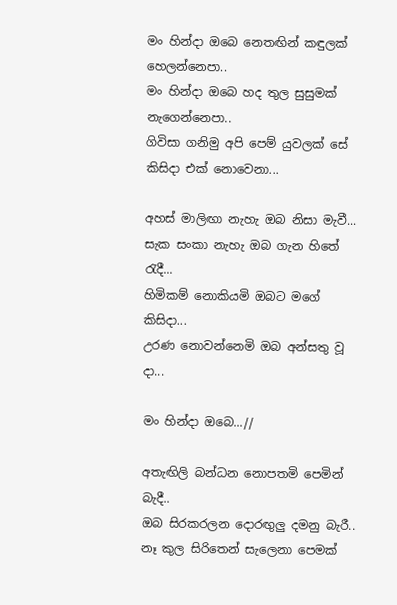මං හින්දා ඔබෙ නෙතඟින් කඳුලක් හෙලන්නෙපා..
මං හින්දා ඔබෙ හද තුල සුසුමක් නැගෙන්නෙපා..
ගිවිසා ගනිමු අපි පෙම් යුවලක් සේ
කිසිදා එක් නොවෙනා...

අහස් මාලිඟා නැහැ ඔබ නිසා මැවී...
සැක සංකා නැහැ ඔබ ගැන හිතේ රැදී...
හිමිකම් නොකියමි ඔබට මගේ කිසිදා...
උරණ නොවන්නෙමි ඔබ අන්සතු වූ දා...

මං හින්දා ඔබෙ...//

අතැඟිලි බන්ධන නොපතමි පෙමින් බැදී..
ඔබ සිරකරලන දොරඟුලු දමනු බැරී..
නෑ කුල සිරිතෙන් සැලෙනා පෙමක්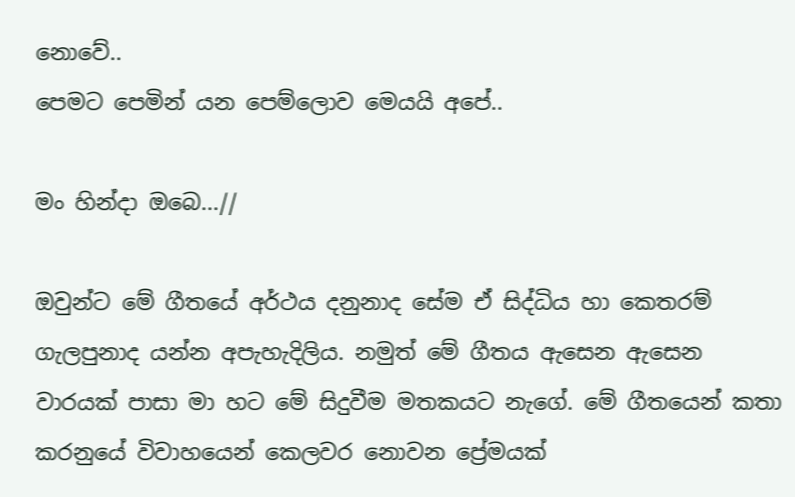නොවේ..
පෙමට පෙමින් යන පෙම්ලොව මෙයයි අපේ..

මං හින්දා ඔබෙ...//

ඔවුන්ට මේ ගීතයේ අර්ථය දනුනාද සේම ඒ සිද්ධිය හා කෙතරම් ගැලපුනාද යන්න අපැහැදිලිය. නමුත් මේ ගීතය ඇසෙන ඇසෙන වාරයක් පාසා මා හට මේ සිදුවීම මතකයට නැගේ. මේ ගීතයෙන් කතා කරනුයේ විවාහයෙන් කෙලවර නොවන ප්‍රේමයක්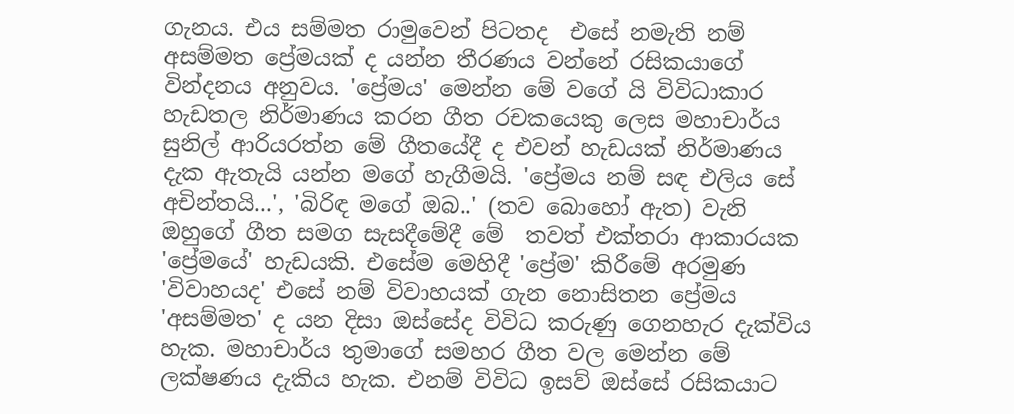ගැනය. එය සම්මත රාමුවෙන් පිටතද  එසේ නමැති නම් අසම්මත ප්‍රේමයක් ද යන්න තීරණය වන්නේ රසිකයාගේ වින්දනය අනුවය. 'ප්‍රේමය' මෙන්න මේ වගේ යි විවිධාකාර හැඩතල නිර්මාණය කරන ගීත රචකයෙකු ලෙස මහාචාර්ය සුනිල් ආරියරත්න මේ ගීතයේදී ද එවන් හැඩයක් නිර්මාණය දැක ඇතැයි යන්න මගේ හැගීමයි. 'ප්‍රේමය නම් සඳ එලිය සේ අචින්තයි...', 'බිරිඳ මගේ ඔබ..' (තව බොහෝ ඇත) වැනි ඔහුගේ ගීත සමග සැසදීමේදී මේ  තවත් එක්තරා ආකාරයක 'ප්‍රේමයේ' හැඩයකි. එසේම මෙහිදී 'ප්‍රේම' කිරීමේ අරමුණ 'විවාහයද' එසේ නම් විවාහයක් ගැන නොසිතන ප්‍රේමය 'අසම්මත' ද යන දිසා ඔස්සේද විවිධ කරුණු ගෙනහැර දැක්විය හැක. මහාචාර්ය තුමාගේ සමහර ගීත වල මෙන්න මේ ලක්ෂණය දැකිය හැක. එනම් විවිධ ඉසව් ඔස්සේ රසිකයාට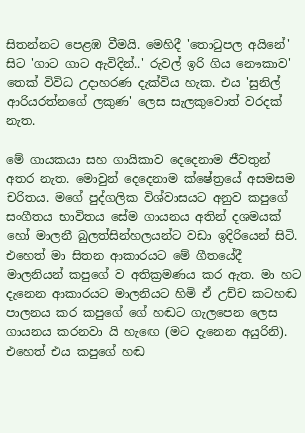සිතන්නට පෙළඹ වීමයි. මෙහිදී 'තොටුපල අයිනේ' සිට 'ගාට ගාට ඇවිදින්..' රුවල් ඉරි ගිය නෞකාව' තෙක් විවිධ උදාහරණ දැක්විය හැක. එය 'සුනිල් ආරියරත්නගේ ලකුණ' ලෙස සැලකුවොත් වරදක් නැත.

මේ ගායකයා සහ ගායිකාව දෙදෙනාම ජීවතුන් අතර නැත. මොවුන් දෙදෙනාම ක්ෂේත්‍රයේ අසමසම චරිතය. මගේ පුද්ගලික විශ්වාසයට අනුව කපුගේ  සංගීතය භාවිතය සේම ගායනය අතින් දශමයක් හෝ මාලනී බුලත්සින්හලයන්ට වඩා ඉදිරියෙන් සිටි. එහෙත් මා සිතන ආකාරයට මේ ගීතයේදී මාලනියන් කපුගේ ව අතික්‍රමණය කර ඇත. මා හට දැනෙන ආකාරයට මාලනියට හිමි ඒ උච්ච කටහඬ පාලනය කර කපුගේ ගේ හඬට ගැලපෙන ලෙස ගායනය කරනවා යි හැඟෙ (මට දැනෙන අයුරිනි). එහෙත් එය කපුගේ හඬ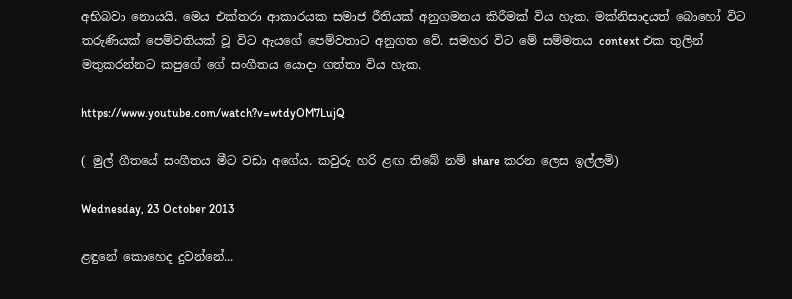අභිබවා නොයයි. මෙය එක්තරා ආකාරයක සමාජ රීතියක් අනුගමනය කිරීමක් විය හැක. මක්නිසාදයත් බොහෝ විට තරුණියක් පෙම්වතියක් වූ විට ඇයගේ පෙම්වතාට අනුගත වේ. සමහර විට මේ සම්මතය context එක තුලින් මතුකරන්නට කපුගේ ගේ සංගීතය යොදා ගත්තා විය හැක.

https://www.youtube.com/watch?v=wtdyOM7LujQ

( මුල් ගීතයේ සංගීතය මීට වඩා අගේය. කවුරු හරි ළඟ තිබේ නම් share කරන ලෙස ඉල්ලමි)

Wednesday, 23 October 2013

ළඳුනේ කොහෙද දුවන්නේ...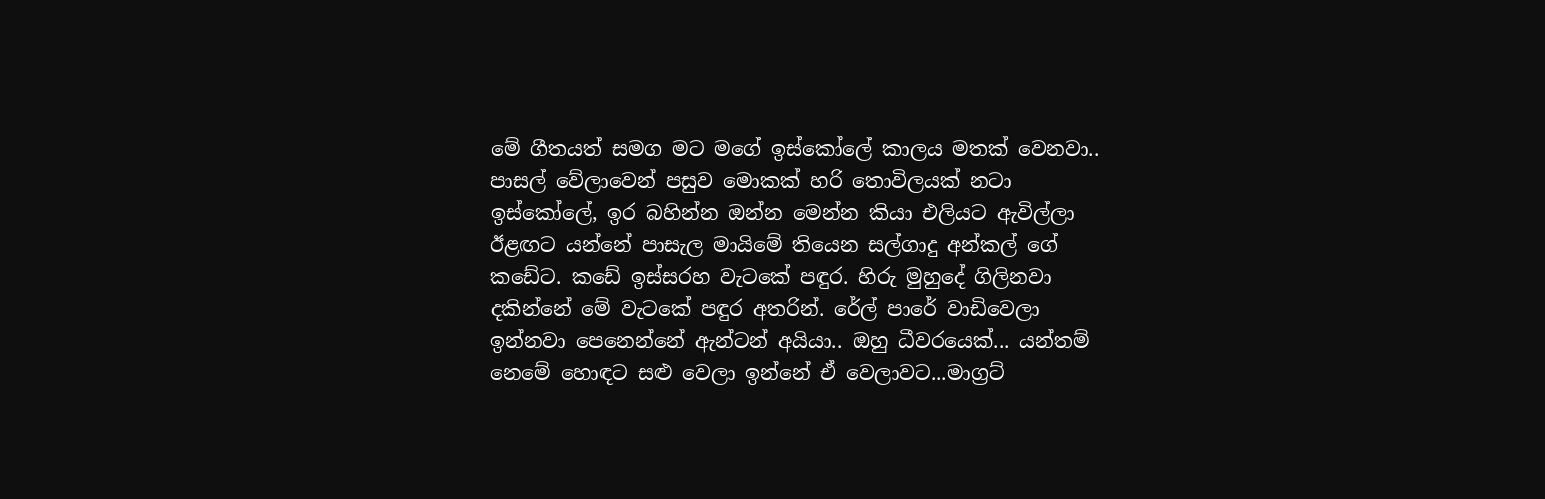මේ ගීතයත් සමග මට මගේ ඉස්කෝලේ කාලය මතක් වෙනවා.. පාසල් වේලාවෙන් පසුව මොකක් හරි තොවිලයක් නටා ඉස්කෝලේ, ඉර බහින්න ඔන්න මෙන්න කියා එලියට ඇවිල්ලා ඊළඟට යන්නේ පාසැල මායිමේ තියෙන සල්ගාදු අන්කල් ගේ කඩේට. කඩේ ඉස්සරහ වැටකේ පඳුර. හිරු මුහුදේ ගිලිනවා දකින්නේ මේ වැටකේ පඳුර අතරින්. රේල් පාරේ වාඩිවෙලා ඉන්නවා පෙනෙන්නේ ඇන්ටන් අයියා.. ඔහු ධීවරයෙක්... යන්තම් නෙමේ හොඳට සළු වෙලා ඉන්නේ ඒ වෙලාවට...මාග්‍රට්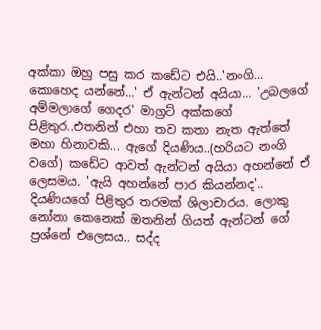අක්කා ඔහු පසු කර කඩේට එයි..'නංගි... කොහෙද යන්නේ...' ඒ ඇන්ටන් අයියා... 'උබලගේ අම්මලාගේ ගෙදර' මාග්‍රට් අක්කගේ පිළිතුර..එතනින් එහා තව කතා නැත ඇත්තේ මහා හිනාවකි... ඇගේ දියණිය..(හරියට නංගි වගේ) කඩේට ආවත් ඇන්ටන් අයියා අහන්නේ ඒ ලෙසමය. 'ඇයි අහන්නේ පාර කියන්නද'.. දියණියගේ පිළිතුර තරමක් ශිලාචාරය. ලොකු නෝනා කෙනෙක් ඔතනින් ගියත් ඇන්ටන් ගේ ප්‍රශ්නේ එලෙසය.. සද්ද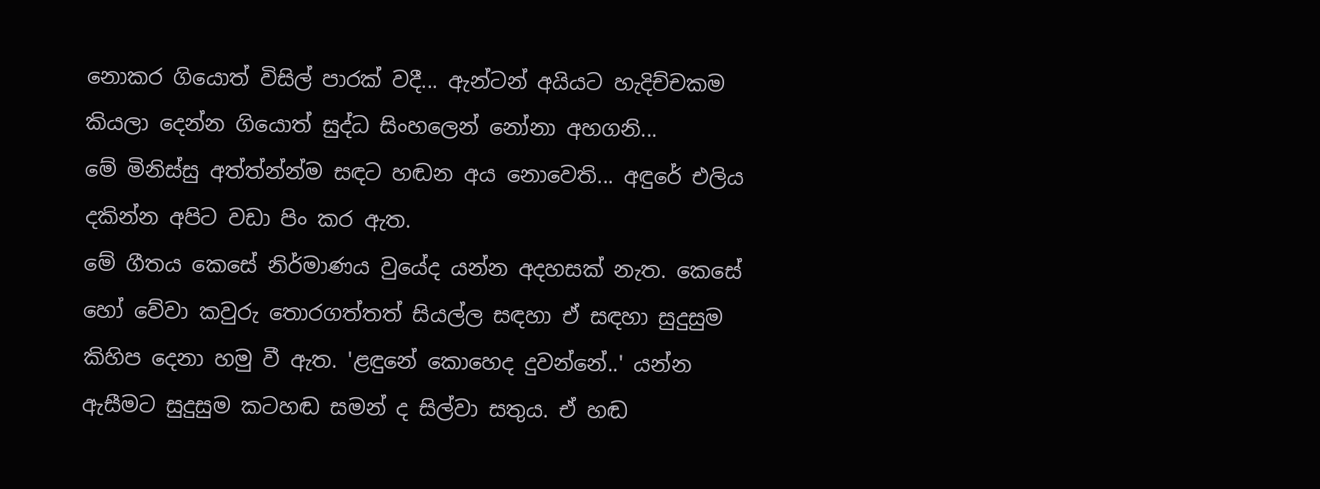නොකර ගියොත් විසිල් පාරක් වදී... ඇන්ටන් අයියට හැදිච්චකම කියලා දෙන්න ගියොත් සුද්ධ සිංහලෙන් නෝනා අහගනි...
මේ මිනිස්සු අත්ත්න්න්ම සඳට හඬන අය නොවෙති... අඳුරේ එලිය දකින්න අපිට වඩා පිං කර ඇත.
මේ ගීතය කෙසේ නිර්මාණය වුයේද යන්න අදහසක් නැත. කෙසේ හෝ වේවා කවුරු තොරගත්තත් සියල්ල සඳහා ඒ සඳහා සුදුසුම කිහිප දෙනා හමු වී ඇත. 'ළඳුනේ කොහෙද දුවන්නේ..' යන්න ඇසීමට සුදුසුම කටහඬ සමන් ද සිල්වා සතුය. ඒ හඬ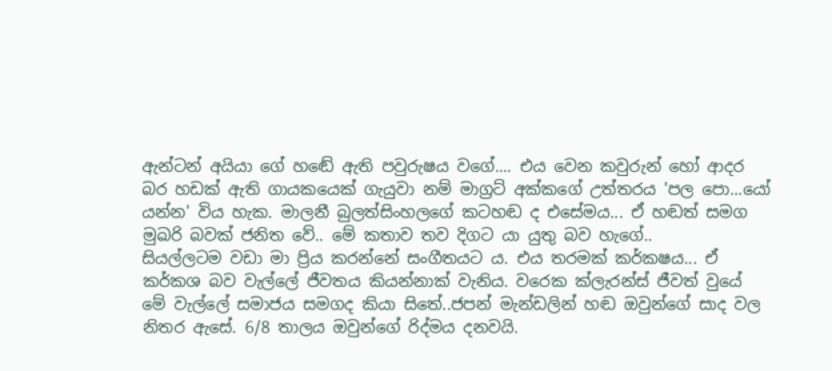ඇන්ටන් අයියා ගේ හඬේ ඇති පවුරුෂය වගේ.... එය වෙන කවුරුන් හෝ ආදර බර හඩක් ඇති ගායකයෙක් ගැයුවා නම් මාග්‍රට් අක්කගේ උත්තරය 'පල පො...යෝ යන්න' විය හැක. මාලනී බුලත්සිංහලගේ කටහඬ ද එසේමය... ඒ හඬත් සමග මුඛරි බවක් ජනිත වේ.. මේ කතාව තව දිගට යා යුතු බව හැගේ..
සියල්ලටම වඩා මා ප්‍රිය කරන්නේ සංගීතයට ය. එය තරමක් කර්කෂය... ඒ කර්කශ බව වැල්ලේ ජීවතය කියන්නාක් වැනිය. වරෙක ක්ලැරන්ස් ජීවත් වුයේ මේ වැල්ලේ සමාජය සමගද කියා සිතේ..ජපන් මැන්ඩලින් හඬ ඔවුන්ගේ සාද වල නිතර ඇසේ. 6/8 තාලය ඔවුන්ගේ රිද්මය දනවයි.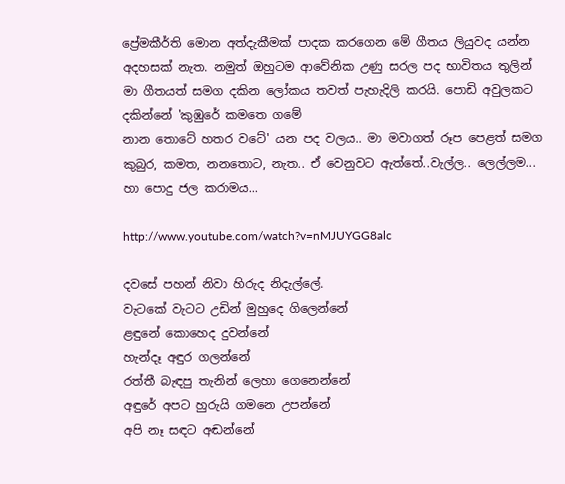ප්‍රේමකීර්ති මොන අත්දැකීමක් පාදක කරගෙන මේ ගීතය ලියුවද යන්න අදහසක් නැත. නමුත් ඔහුටම ආවේනික උණු සරල පද භාවිතය තුලින් මා ගීතයත් සමග දකින ලෝකය තවත් පැහැදිලි කරයි. පොඩි අවුලකට දකින්නේ 'කුඹුරේ කමතෙ ගමේ
නාන තොටේ හතර වටේ' යන පද වලය.. මා මවාගත් රූප පෙළත් සමග කුබුර, කමත, නනතොට, නැත.. ඒ වෙනුවට ඇත්තේ..වැල්ල.. ලෙල්ලම... හා පොදු ජල කරාමය...

http://www.youtube.com/watch?v=nMJUYGG8alc

දවසේ පහන් නිවා හිරුද නිදැල්ලේ.
වැටකේ වැටට උඩින් මුහුදෙ ගිලෙන්නේ
ළඳුනේ කොහෙද දුවන්නේ
හැන්දෑ අඳුර ගලන්නේ
රත්තී බැඳපු තැනින් ලෙහා ගෙනෙන්නේ
අඳුරේ අපට හුරුයි ගමනෙ උපන්නේ
අපි නෑ සඳට අඬන්නේ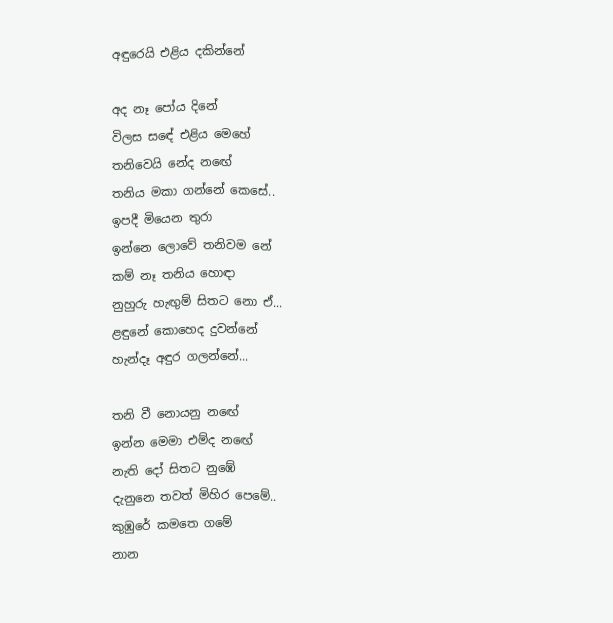අඳුරෙයි එළිය දකින්නේ

අද නෑ පෝය දිනේ
විලස සඳේ එළිය මෙහේ
තනිවෙයි නේද නඟේ
තනිය මකා ගන්නේ කෙසේ..
ඉපදී මියෙන තුරා
ඉන්නෙ ලොවේ තනිවම නේ
කම් නෑ තනිය හොඳා
නුහුරු හැඟුම් සිතට නො ඒ...
ළඳුනේ කොහෙද දුවන්නේ
හැන්දෑ අඳුර ගලන්නේ...

තනි වී නොයනු නඟේ
ඉන්න මෙමා එම්ද නඟේ
නැති දෝ සිතට නුඹේ
දැනුනෙ තවත් මිහිර පෙමේ..
කුඹුරේ කමතෙ ගමේ
නාන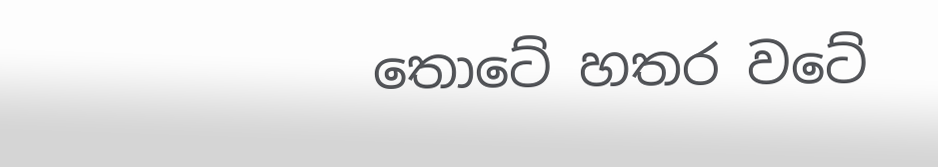තොටේ හතර වටේ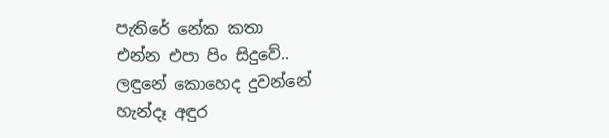පැතිරේ නේක කතා
එන්න එපා පිං සිදුවේ..
ලඳුනේ කොහෙද දුවන්නේ
හැන්දෑ අඳුර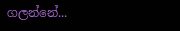ගලන්නේ...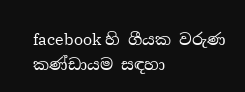facebook හි ගීයක වරුණ කණ්ඩායම සඳහා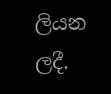ලියන ලදී.